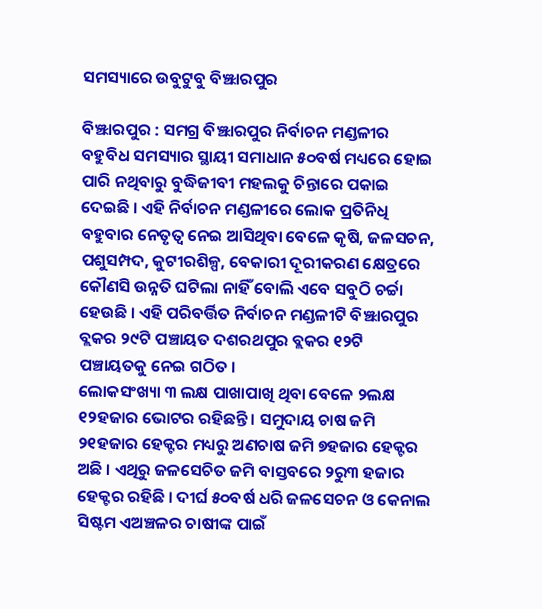ସମସ୍ୟାରେ ଉବୁଟୁବୁ ବିଞ୍ଝାରପୁର

ବିଞ୍ଝାରପୁର : ସମଗ୍ର ବିଞ୍ଝାରପୁର ନିର୍ବାଚନ ମଣ୍ଡଳୀର ବହୁବିଧ ସମସ୍ୟାର ସ୍ଥାୟୀ ସମାଧାନ ୫୦ବର୍ଷ ମଧ୍ୟରେ ହୋଇ ପାରି ନଥିବାରୁ ବୁଦ୍ଧିଜୀବୀ ମହଲକୁ ଚିନ୍ତାରେ ପକାଇ ଦେଇଛି । ଏହି ନିର୍ବାଚନ ମଣ୍ଡଳୀରେ ଲୋକ ପ୍ରତିନିଧି ବହୁବାର ନେତୃତ୍ୱ ନେଇ ଆସିଥିବା ବେଳେ କୃଷି, ଜଳସଚନ, ପଶୁସମ୍ପଦ, କୁଟୀରଶିଳ୍ପ, ବେକାରୀ ଦୂରୀକରଣ କ୍ଷେତ୍ରରେ କୌଣସି ଉନ୍ନତି ଘଟିଲା ନାହିଁ ବୋଲି ଏବେ ସବୁଠି ଚର୍ଚ୍ଚା ହେଉଛି । ଏହି ପରିବର୍ତ୍ତିତ ନିର୍ବାଚନ ମଣ୍ଡଳୀଟି ବିଞ୍ଝାରପୁର ବ୍ଲକର ୨୯ଟି ପଞ୍ଚାୟତ ଦଶରଥପୁର ବ୍ଲକର ୧୨ଟି ପଞ୍ଚାୟତକୁ ନେଇ ଗଠିତ ।
ଲୋକସଂଖ୍ୟା ୩ ଲକ୍ଷ ପାଖାପାଖି ଥିବା ବେଳେ ୨ଲକ୍ଷ ୧୨ହଜାର ଭୋଟର ରହିଛନ୍ତି । ସମୁଦାୟ ଚାଷ ଜମି ୨୧ହଜାର ହେକ୍ଟର ମଧ୍ୟରୁ ଅଣଚାଷ ଜମି ୭ହଜାର ହେକ୍ଟର ଅଛି । ଏଥିରୁ ଜଳସେଚିତ ଜମି ବାସ୍ତବରେ ୨ରୁ୩ ହଜାର ହେକ୍ଟର ରହିଛି । ଦୀର୍ଘ ୫୦ବର୍ଷ ଧରି ଜଳସେଚନ ଓ କେନାଲ ସିଷ୍ଟମ ଏଅଞ୍ଚଳର ଚାଷୀଙ୍କ ପାଇଁ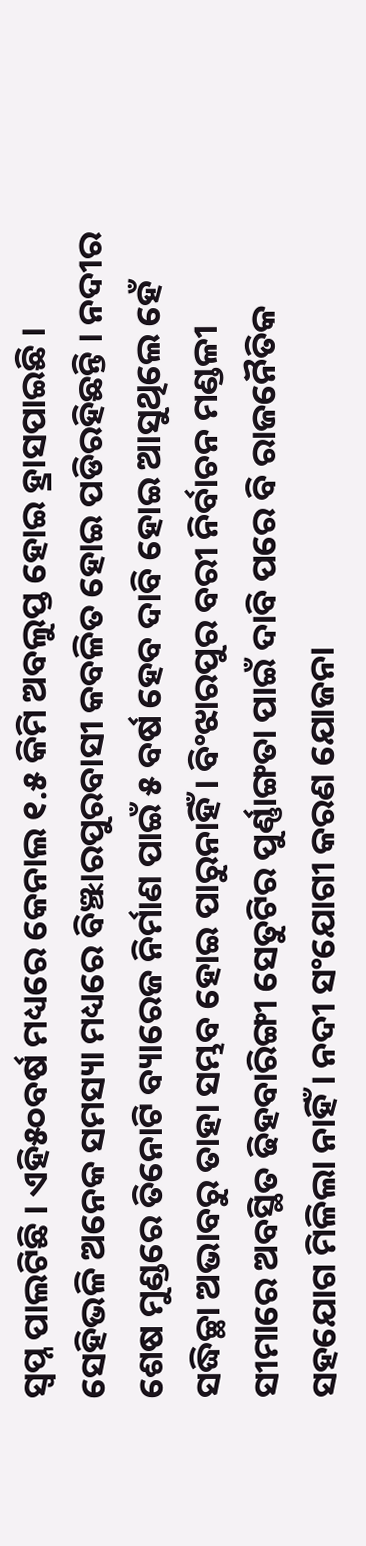ସ୍ୱପ୍ନ ପାଲଟିଛି । ଏହି୫୦ବର୍ଷ ମଧ୍ୟରେ କେନାଲ ୧.୫ କିମି ଅବଲୁପ୍ତ ହୋଇ ହ୍ରାସପାଇଛି । ସେହିଭଳି ଅନେକ ସମସ୍ୟା ମଧ୍ୟରେ ବିଞ୍ଝାରପୁରବାସୀ କବଳିତ ହୋଇ ପଡିରହିଛନ୍ତି । ନଦୀର ଶେଷ ମୁଣ୍ଡରେ ତିନୋଟି ବ୍ୟାରେଜ ନିର୍ମାଣ ପାଇଁ ୫ ବର୍ଷ ହେବ ଦାବି ହୋଇ ଆସୁଥିଲେ ହେଁ ସଦ୍ଧିଚ୍ଛା ଅଭାବରୁ ତାହା ସମ୍ଭବ ହୋଇ ପାରୁନାହିଁ । ବିଂଝାରପୁର ବରୀ ନିର୍ବାଚନ ମଣ୍ଡଳୀ ସୀମାରେ ଅବସ୍ଥିତ ଢିହବାରିଙ୍ଗୀ ସେତୁଟିର ପୁର୍ଣ୍ଣାଙ୍ଗତା ପାଇଁ ଦାବି ପରେ ବି ରାଜନୈତିକ ସହଯୋଗ ମିଳିଲା ନାହିଁ । ନଦୀ ସଂଯୋଗୀ କରଣ ଯୋଜନା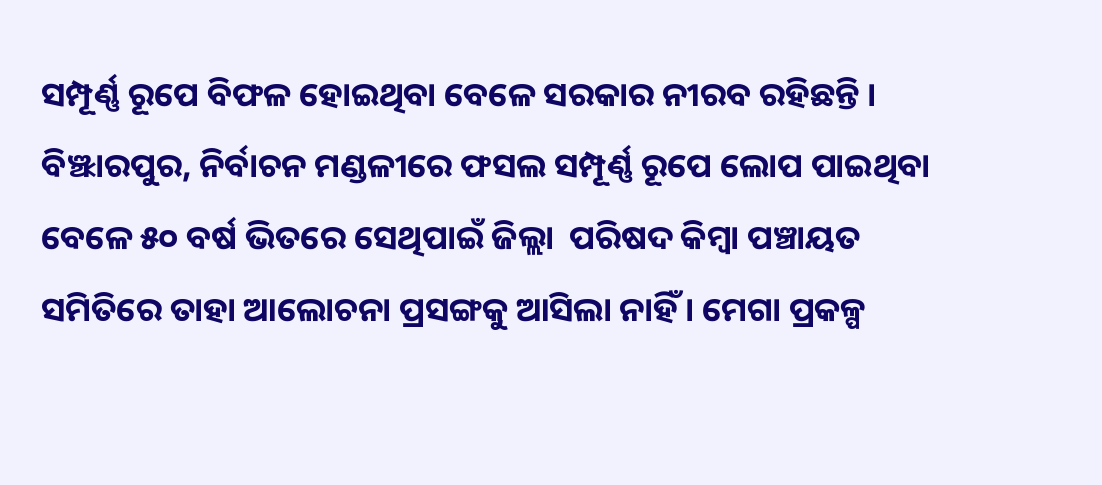ସମ୍ପୂର୍ଣ୍ଣ ରୂପେ ବିଫଳ ହୋଇଥିବା ବେଳେ ସରକାର ନୀରବ ରହିଛନ୍ତି । ବିଞ୍ଝାରପୁର, ନିର୍ବାଚନ ମଣ୍ଡଳୀରେ ଫସଲ ସମ୍ପୂର୍ଣ୍ଣ ରୂପେ ଲୋପ ପାଇଥିବା ବେଳେ ୫୦ ବର୍ଷ ଭିତରେ ସେଥିପାଇଁ ଜିଲ୍ଲା  ପରିଷଦ କିମ୍ବା ପଞ୍ଚାୟତ ସମିତିରେ ତାହା ଆଲୋଚନା ପ୍ରସଙ୍ଗକୁ ଆସିଲା ନାହିଁ । ମେଗା ପ୍ରକଳ୍ପ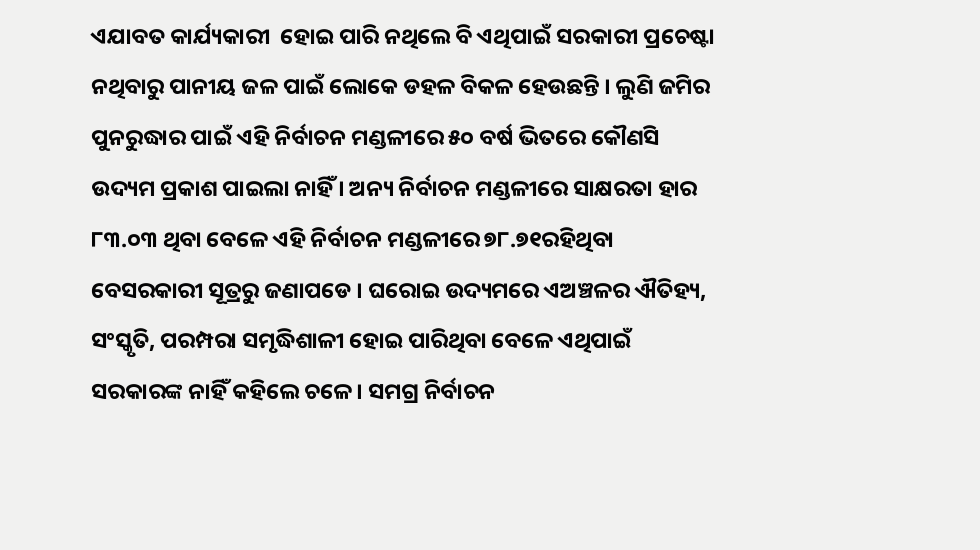ଏଯାବତ କାର୍ଯ୍ୟକାରୀ  ହୋଇ ପାରି ନଥିଲେ ବି ଏଥିପାଇଁ ସରକାରୀ ପ୍ରଚେଷ୍ଟା ନଥିବାରୁ ପାନୀୟ ଜଳ ପାଇଁ ଲୋକେ ଡହଳ ବିକଳ ହେଉଛନ୍ତି । ଲୁଣି ଜମିର ପୁନରୁଦ୍ଧାର ପାଇଁ ଏହି ନିର୍ବାଚନ ମଣ୍ଡଳୀରେ ୫୦ ବର୍ଷ ଭିତରେ କୌଣସି ଉଦ୍ୟମ ପ୍ରକାଶ ପାଇଲା ନାହିଁ । ଅନ୍ୟ ନିର୍ବାଚନ ମଣ୍ଡଳୀରେ ସାକ୍ଷରତା ହାର ୮୩.୦୩ ଥିବା ବେଳେ ଏହି ନିର୍ବାଚନ ମଣ୍ଡଳୀରେ ୭୮.୭୧ରହିଥିବା ବେସରକାରୀ ସୂତ୍ରରୁ ଜଣାପଡେ । ଘରୋଇ ଉଦ୍ୟମରେ ଏଅଞ୍ଚଳର ଐତିହ୍ୟ, ସଂସ୍କୃତି, ପରମ୍ପରା ସମୃଦ୍ଧିଶାଳୀ ହୋଇ ପାରିଥିବା ବେଳେ ଏଥିପାଇଁ ସରକାରଙ୍କ ନାହିଁ କହିଲେ ଚଳେ । ସମଗ୍ର ନିର୍ବାଚନ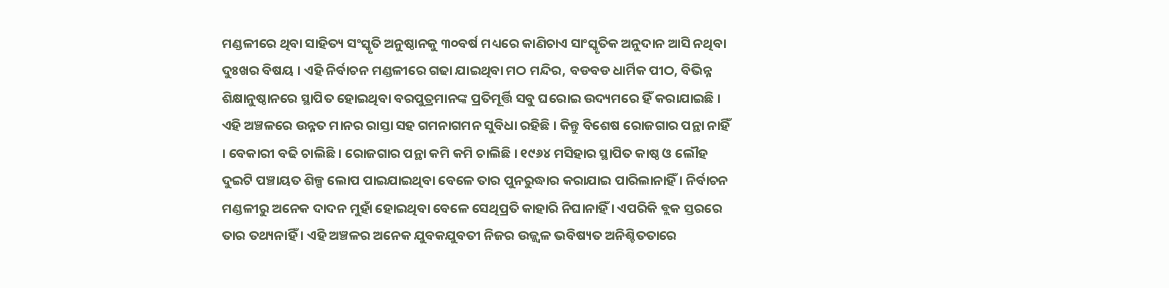ମଣ୍ଡଳୀରେ ଥିବା ସାହିତ୍ୟ ସଂସ୍କୃତି ଅନୁଷ୍ଠାନକୁ ୩୦ବର୍ଷ ମଧ୍ୟରେ କାଣିଚାଏ ସାଂସ୍କୃତିକ ଅନୁଦାନ ଆସି ନଥିବା ଦୁଃଖର ବିଷୟ । ଏହି ନିର୍ବାଚନ ମଣ୍ଡଳୀରେ ଗଢା ଯାଇଥିବା ମଠ ମନ୍ଦିର, ବଡବଡ ଧାର୍ମିକ ପୀଠ, ବିଭିନ୍ନ ଶିକ୍ଷାନୁଷ୍ଠାନରେ ସ୍ଥାପିତ ହୋଇଥିବା ବରପୁତ୍ରମାନଙ୍କ ପ୍ରତିମୂର୍ତ୍ତି ସବୁ ଘରୋଇ ଉଦ୍ୟମରେ ହିଁ କରାଯାଇଛି । ଏହି ଅଞ୍ଚଳରେ ଉନ୍ନତ ମାନର ରାସ୍ତା ସହ ଗମନାଗମନ ସୁବିଧା ରହିଛି । କିନ୍ତୁ ବିଶେଷ ରୋଜଗାର ପନ୍ଥା ନାହିଁ । ବେକାରୀ ବଢି ଚାଲିଛି । ରୋଜଗାର ପନ୍ଥା କମି କମି ଚାଲିଛି । ୧୯୬୪ ମସିହାର ସ୍ଥାପିତ କାଷ୍ଠ ଓ ଲୌହ ଦୁଇଟି ପଞ୍ଚାୟତ ଶିଳ୍ପ ଲୋପ ପାଇଯାଇଥିବା ବେଳେ ତାର ପୁନରୁଦ୍ଧାର କରାଯାଇ ପାରିଲାନାହିଁ । ନିର୍ବାଚନ ମଣ୍ଡଳୀରୁ ଅନେକ ଦାଦନ ମୁହାଁ ହୋଇଥିବା ବେଳେ ସେଥିପ୍ରତି କାହାରି ନିଘାନାହିଁ । ଏପରିକି ବ୍ଲକ ସ୍ତରରେ ତାର ତଥ୍ୟନାହିଁ । ଏହି ଅଞ୍ଚଳର ଅନେକ ଯୁବକଯୁବତୀ ନିଜର ଉଜ୍ଜ୍ୱଳ ଭବିଷ୍ୟତ ଅନିଶ୍ଚିତତାରେ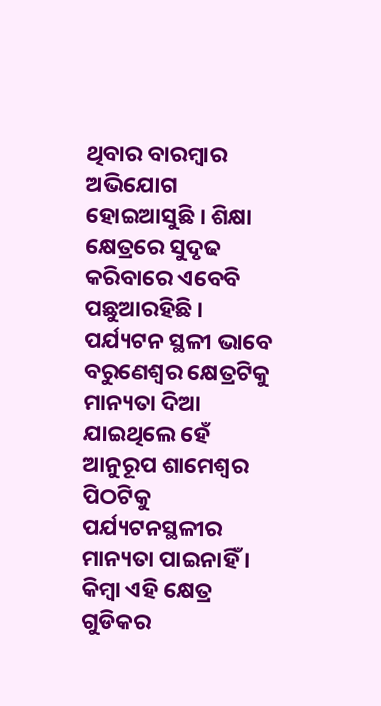ଥିବାର ବାରମ୍ବାର ଅଭିଯୋଗ ହୋଇଆସୁଛି । ଶିକ୍ଷା କ୍ଷେତ୍ରରେ ସୁଦୃଢ କରିବାରେ ଏବେବି ପଛୁଆରହିଛି । ପର୍ଯ୍ୟଟନ ସ୍ଥଳୀ ଭାବେ ବରୁଣେଶ୍ୱର କ୍ଷେତ୍ରଟିକୁ ମାନ୍ୟତା ଦିଆ ଯାଇଥିଲେ ହେଁ ଆନୁରୂପ ଶାମେଶ୍ୱର ପିଠଟିକୁ ପର୍ଯ୍ୟଟନସ୍ଥଳୀର ମାନ୍ୟତା ପାଇନାହିଁ । କିମ୍ବା ଏହି କ୍ଷେତ୍ର ଗୁଡିକର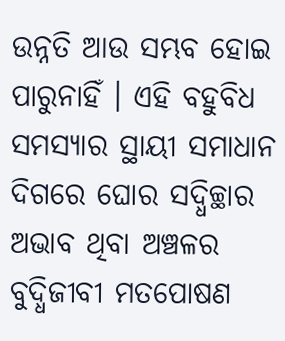ଉନ୍ନତି ଆଉ ସମ୍ଭବ ହୋଇ ପାରୁନାହିଁ । ଏହି ବହୁବିଧ ସମସ୍ୟାର ସ୍ଥାୟୀ ସମାଧାନ ଦିଗରେ ଘୋର ସଦ୍ଧିଚ୍ଛାର ଅଭାବ ଥିବା ଅଞ୍ଚଳର ବୁଦ୍ଧିଜୀବୀ ମତପୋଷଣ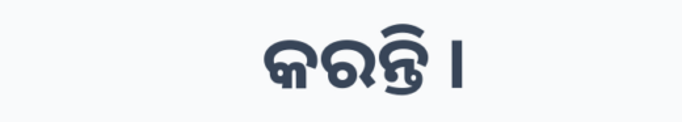କରନ୍ତି ।